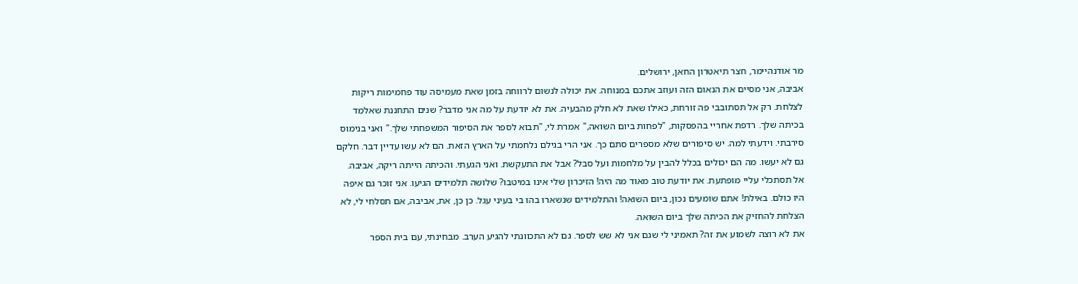מר אודנהיימר, חצר תיאטרון החאן, ירושלים.
אביבה, אני מסיים את הנאום הזה ועוזב אתכם במנוחה. את יכולה לנשום לרווחה בזמן שאת מעמיסה עוד פחמימות ריקות לצלחת. רק אל תסתובבי פה זורחת, כאילו שאת לא חלק מהבעיה. את לא יודעת על מה אני מדבר? שנים התחננת שאלמֵד בכיתה שלך. רדפת אחריי בהפסקות, "לפחות ביום השואה," אמרת לי, "תבוא לספר את הסיפור המשפחתי שלך." ואני בנימוס סירבתי. וידעתי למה. יש סיפורים שלא מספרים סתם כך. אני הרי בגילם נלחמתי על הארץ הזאת. הם לא עשו עדיין דבר. חלקם גם לא יעשו. מה הם יכולים בכלל להבין על מלחמות ועל סבל? אבל את התעקשת. ואני הגעתי. והכיתה הייתה ריקה, אביבה. אל תסתכלי עליי מופתעת. את יודעת טוב מאוד מה היה! הזיכרון שלי אינו במיטבו? שלושה תלמידים הגיעו. אני זוכר גם איפה היו כולם. באילת! אתם שומעים נכון, ביום השואה! והתלמידים שנשארו בהו בי בעיני עגל. כן כן, את, אביבה, אם תסלחי לי, לא הצלחת להחזיק את הכיתה שלך ביום השואה.
את לא רוצה לשמוע את זה? תאמיני לי שגם אני לא שש לספר. גם לא התכוונתי להגיע הערב. מבחינתי, עם בית הספר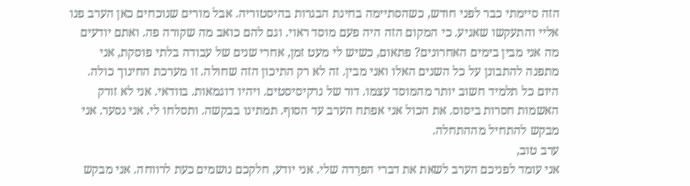הזה סיימתי כבר לפני חודש, כשהסתיימה בחינת הבגרות בהיסטוריה. אבל מורים שנוכחים כאן הערב פנו אליי והתעקשו שאגיע. כי המקום הזה היה פעם מוסד ראוי. וגם להם כואב מה שקורה פה. ואתם יודעים מה אני מבין בימים האחרונים? פתאום, כשיש לי מעט זמן, אחרי שנים של עבודה בלתי פוסקת, אני מתפנה להתבונן על כל השנים האלו ואני מבין. זה לא רק התיכון הזה שחולה. זו מערכת החינוך כולה. היום כל תלמיד חשוב יותר מהמוסד עצמו. דור של נרקיסיסטים. ויהיו דוגמאות. בוודאי. אני לא זורק האשמות חסרות ביסוס. את הכול אני אפתח הערב עד הסוף. תמתינו בבקשה. ותסלחו לי. אני נסער. אני מבקש להתחיל מההתחלה.
ערב טוב,
אני עומד לפניכם הערב לשאת את דברי הפרֵדה שלי. אני יודע, חלקכם נושמים כעת לרווחה. אני מבקש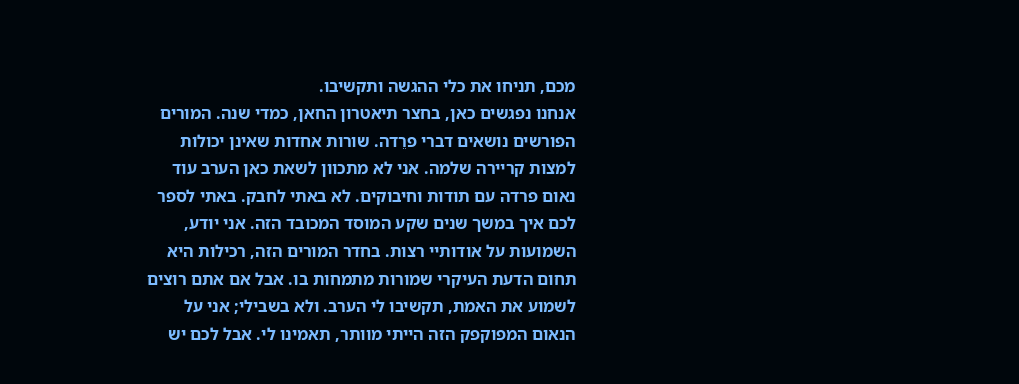מכם, תניחו את כלי ההגשה ותקשיבו.
אנחנו נפגשים כאן, בחצר תיאטרון החאן, כמדי שנה. המורים הפורשים נושאים דברי פרֵדה. שורות אחדות שאינן יכולות למצות קריירה שלמה. אני לא מתכוון לשאת כאן הערב עוד נאום פרדה עם תודות וחיבוקים. לא באתי לחבק. באתי לספר לכם איך במשך שנים שקע המוסד המכובד הזה. אני יודע, השמועות על אודותיי רצות. בחדר המורים הזה, רכילות היא תחום הדעת העיקרי שמורות מתמחות בו. אבל אם אתם רוצים לשמוע את האמת, תקשיבו לי הערב. ולא בשבילי; אני על הנאום המפוקפק הזה הייתי מוותר, תאמינו לי. אבל לכם יש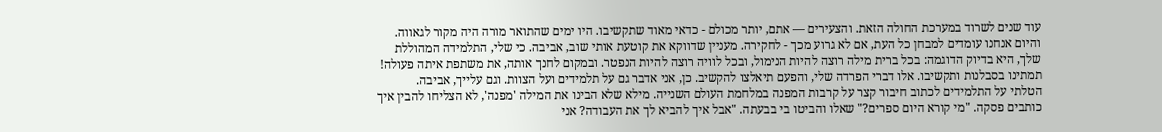עוד שנים לשרוד במערכת החולה הזאת. והצעירים — אתם, יותר מכולם - כדאי מאוד שתקשיבו. היו ימים שהתואר מורה היה מקור לגאווה. והיום אנחנו עומדים למבחן כל העת, אם לא גרוע מכך - לחקירה. מעניין שדווקא את קוטעת אותי שוב, אביבה. כי שלי, התלמידה המהוללת שלך, היא בדיוק הדוגמה: בכל ברית מילה רוצה להיות הנימול, ובכל לוויה רוצה להיות הנפטר. ובמקום לחנך אותה, את משתפת איתה פעולה! תמתינו בסבלנות ותקשיבו. אלו דברי הפרדה שלי, והפעם תיאלצו להקשיב. כן, אני אדבר גם על תלמידים ועל הצוות. וגם עלייך, אביבה.
הטלתי על התלמידים לכתוב חיבור קצר על קרבות המפנה במלחמת העולם השנייה. מילא שלא הבינו את המילה 'מפנה', לא הצליחו להבין איך כותבים פסקה. "מי קורא היום ספרים?" שאלו והביטו בי בבעתה. "אבל איך להביא לך את העבודה? אני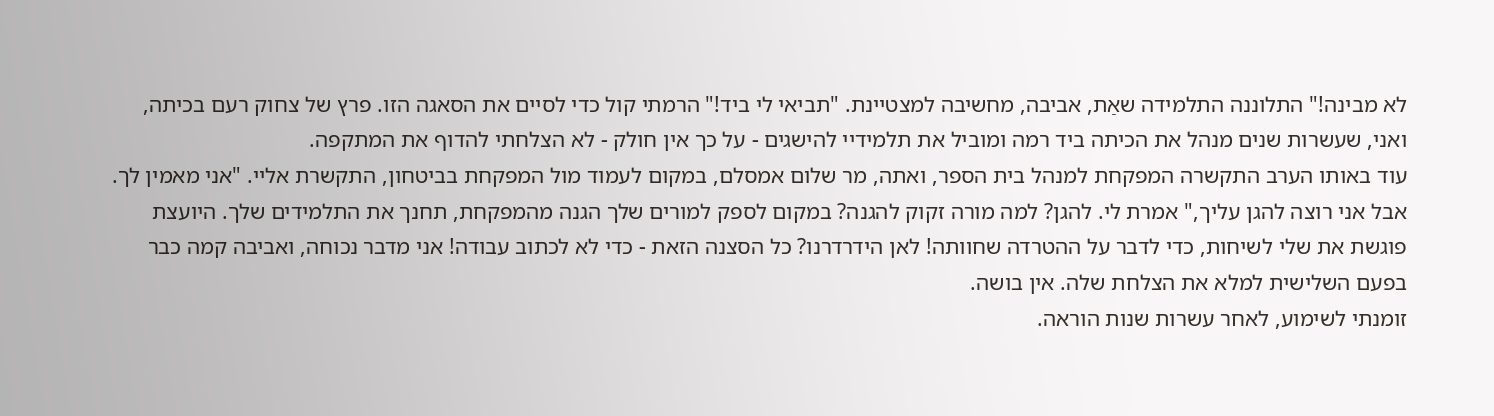לא מבינה!" התלוננה התלמידה שאַת, אביבה, מחשיבה למצטיינת. "תביאי לי ביד!" הרמתי קול כדי לסיים את הסאגה הזו. פרץ של צחוק רעם בכיתה, ואני, שעשרות שנים מנהל את הכיתה ביד רמה ומוביל את תלמידיי להישגים - על כך אין חולק - לא הצלחתי להדוף את המתקפה.
עוד באותו הערב התקשרה המפקחת למנהל בית הספר, ואתה, מר שלום אמסלם, במקום לעמוד מול המפקחת בביטחון, התקשרת אליי. "אני מאמין לך. אבל אני רוצה להגן עליך," אמרת לי. להגן? למה מורה זקוק להגנה? במקום לספק למורים שלך הגנה מהמפקחת, תחנך את התלמידים שלך. היועצת פוגשת את שלי לשיחות, כדי לדבר על ההטרדה שחוותה! לאן הידרדרנו? כל הסצנה הזאת - כדי לא לכתוב עבודה! אני מדבר נכוחה, ואביבה קמה כבר בפעם השלישית למלא את הצלחת שלה. אין בושה.
זומנתי לשימוע, לאחר עשרות שנות הוראה.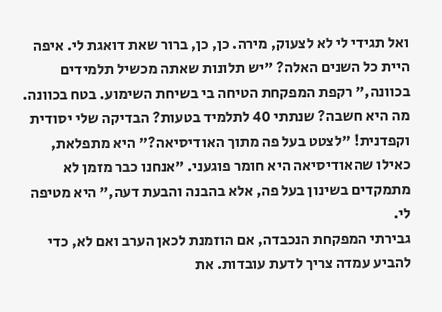ואל תגידי לי לא לצעוק, מירה. כן, כן, ברור שאת דואגת לי. איפה היית כל השנים האלה? "יש תלונות שאתה מכשיל תלמידים בכוונה," רקפת המפקחת הטיחה בי בשיחת השימוע. בטח בכוונה. מה היא חשבה? שנתתי 40 לתלמיד בטעות? הבדיקה שלי יסודית וקפדנית! "לצטט בעל פה מתוך האודיסיאה?" היא מתפלאת, כאילו שהאודיסיאה היא חומר פוגעני. "אנחנו כבר מזמן לא מתמקדים בשינון בעל פה, אלא בהבנה והבעת דעה," היא מטיפה לי.
גבירתי המפקחת הנכבדה, אם הוזמנת לכאן הערב ואם לא, כדי להביע עמדה צריך לדעת עובדות. את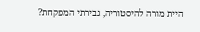היית מורה להיסטוריה, גבירתי המפקחת?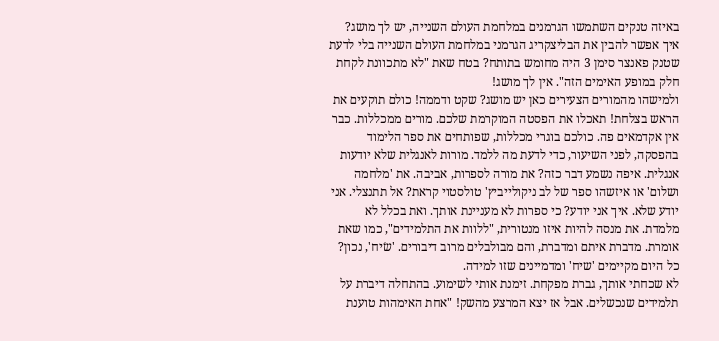באיזה טנקים השתמשו הגרמנים במלחמת העולם השנייה, יש לך מושג? איך אפשר להבין את הבליצקריג הגרמני במלחמת העולם השנייה בלי לדעת שטנק פאנצר סימן 3 היה מחומש בתותח? בטח שאת "לא מתכוונת לקחת חלק במופע האימים הזה". אין לך מושג!
ולמישהו מהמורים הצעירים כאן יש מושג? שקט ודממה! כולם תוקעים את הראש בצלחת! תאכלו את הפסטה המוקרמת שלכם. מורים ממכללות. כבר אין אקדמאים פה. כולכם בוגרי מכללות, שפותחים את ספר הלימוד בהפסקה, לפני השיעור, כדי לדעת מה ללמד. מורות לאנגלית שלא יודעות אנגלית. איפה נשמע דבר כזה? את מורה לספרות, אביבה. את 'מלחמה ושלום' או איזשהו ספר של לב ניקולייביץ' טולסטוי קראת? אל תתנצלי. אני יודע שלא. איך אני יודע? כי ספרות לא מעניינת אותך. ואת בכלל לא מלמדת. את מנסה להיות איזו מנטורית, "ללוות את התלמידים", כמו שאת אומרת. מדברת איתם ומדברת, והם מבולבלים מרוב דיבורים. 'שׂיח', נכון? כל היום מקיימים 'שיח' ומדמיינים שזו למידה.
לא שכחתי אותך, גברת מפקחת. זימנת אותי לשימוע. בהתחלה דיברת על תלמידים שנכשלים. אבל אז יצא המרצע מהשק! "אחת האימהות טוענת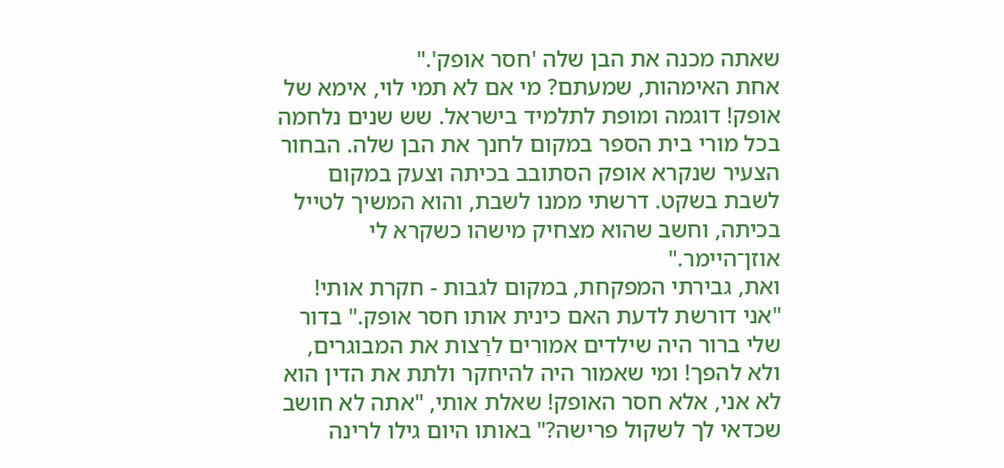שאתה מכנה את הבן שלה 'חסר אופק'."
אחת האימהות, שמעתם? מי אם לא תמי לוי, אימא של אופק! דוגמה ומופת לתלמיד בישראל. שש שנים נלחמה בכל מורי בית הספר במקום לחנך את הבן שלה. הבחור הצעיר שנקרא אופק הסתובב בכיתה וצעק במקום לשבת בשקט. דרשתי ממנו לשבת, והוא המשיך לטייל בכיתה, וחשב שהוא מצחיק מישהו כשקרא לי אוזן־היימר."
ואת, גבירתי המפקחת, במקום לגבות - חקרת אותי! "אני דורשת לדעת האם כינית אותו חסר אופק." בדור שלי ברור היה שילדים אמורים לרַצות את המבוגרים, ולא להפך! ומי שאמור היה להיחקר ולתת את הדין הוא לא אני, אלא חסר האופק! שאלת אותי, "אתה לא חושב שכדאי לך לשקול פרישה?" באותו היום גילו לרינה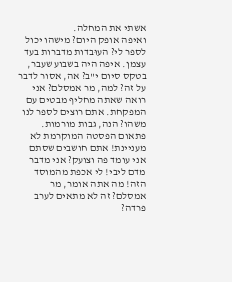אשתי את המחלה.
ואיפה אופק היום? מישהו יכול לספר לי? העוּבדות מדברות בעד עצמן. איפה היה בשבוע שעבר, בטקס סיום י"ב? אה, אסור לדבר על זה? למה, מר אמסלם? אני רואה שאתה מחליף מבטים עם המפקחת. אתם רוצים לספר לנו משהו? הנה, גבות מורמות. פתאום הפסטה המוקרמת לא מעניינת! אתם חושבים שסתם אני עומד פה וצועק? אני מדבר מדם ליבי! לי אכפת מהמוסד הזה! מה אתה אומר, מר אמסלם? זה לא מתאים לערב פרדה?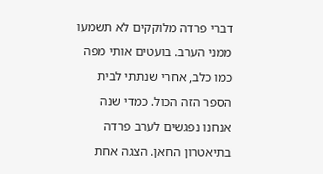דברי פרדה מלוקקים לא תשמעו ממני הערב. בועטים אותי מפה כמו כלב, אחרי שנתתי לבית הספר הזה הכול. כמדי שנה אנחנו נפגשים לערב פרדה בתיאטרון החאן. הצגה אחת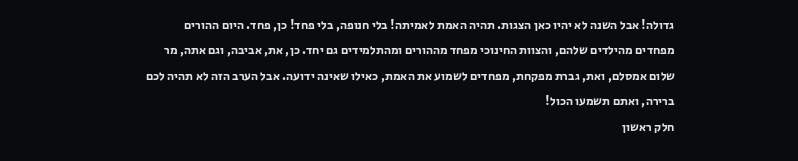גדולה! אבל השנה לא יהיו כאן הצגות. תהיה האמת לאמיתה! בלי חנופה, בלי פחד! כן, פחד. היום ההורים מפחדים מהילדים שלהם, והצוות החינוכי מפחד מההורים ומהתלמידים גם יחד. כן, את, אביבה, וגם אתה, מר שלום אמסלם, ואת, גברת מפקחת, מפחדים לשמוע את האמת, כאילו שאינה ידועה. אבל הערב הזה לא תהיה לכם ברירה, ואתם תשמעו הכול!
חלק ראשון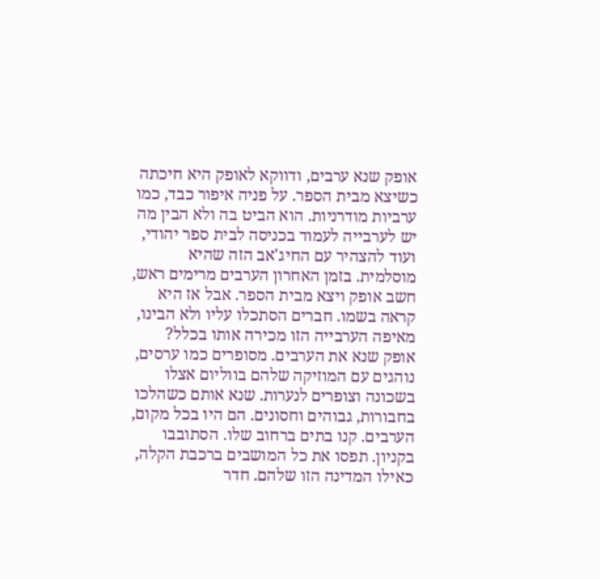אופק שנא ערבים, ודווקא לאופק היא חיכתה כשיצא מבית הספר. על פניה איפור כבד, כמו ערביות מודרניות. הוא הביט בה ולא הבין מה יש לערבייה לעמוד בכניסה לבית ספר יהודי, ועוד להצהיר עם החיג'אב הזה שהיא מוסלמית. בזמן האחרון הערבים מרימים ראש, חשב אופק ויצא מבית הספר. אבל אז היא קראה בשמו. חברים הסתכלו עליו ולא הבינו, מאיפה הערבייה הזו מכירה אותו בכלל?
אופק שנא את הערבים. מסופרים כמו ערסים, נוהגים עם המוזיקה שלהם בווליום אצלו בשכונה וצופרים לנערות. שנא אותם כשהלכו בחבורות, גבוהים וחסונים. הם היו בכל מקום, הערבים. קנו בתים ברחוב שלו. הסתובבו בקניון. תפסו את כל המושבים ברכבת הקלה, כאילו המדינה הזו שלהם. חדר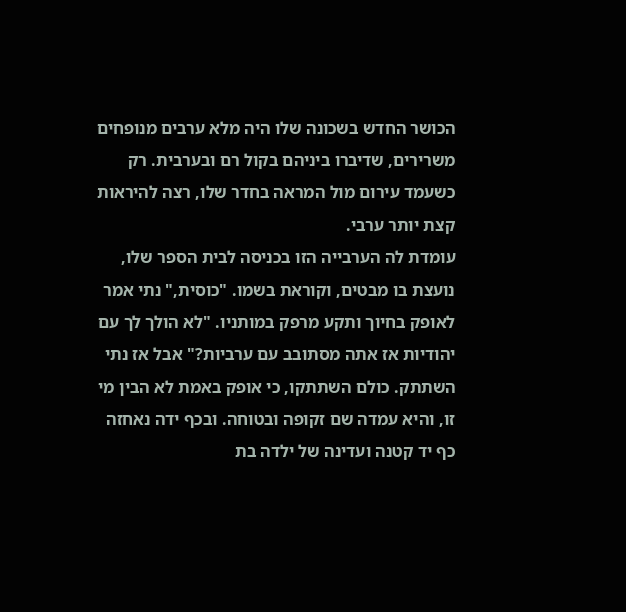הכושר החדש בשכונה שלו היה מלא ערבים מנופחים משרירים, שדיברו ביניהם בקול רם ובערבית. רק כשעמד עירום מול המראה בחדר שלו, רצה להיראות קצת יותר ערבי.
עומדת לה הערבייה הזו בכניסה לבית הספר שלו, נועצת בו מבטים, וקוראת בשמו. "כוסית," נתי אמר לאופק בחיוך ותקע מרפק במותניו. "לא הולך לך עם יהודיות אז אתה מסתובב עם ערביות?" אבל אז נתי השתתק. כולם השתתקו, כי אופק באמת לא הבין מי זו, והיא עמדה שם זקופה ובטוחה. ובכף ידה נאחזה כף יד קטנה ועדינה של ילדה בת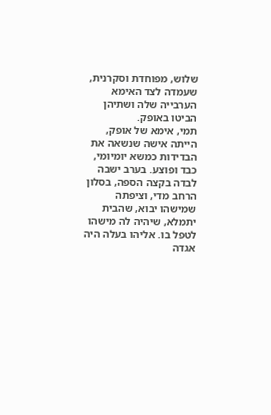שלוש, מפוחדת וסקרנית, שעמדה לצד האימא הערבייה שלה ושתיהן הביטו באופק.
תמי, אימא של אופק, הייתה אישה שנשאה את הבדידות כמשא יומיומי, כבד ופוצע. בערב ישבה לבדה בקצה הספה, בסלון הרחב מדי, וציפתה שמישהו יבוא, שהבית יתמלא, שיהיה לה מישהו לטפל בו. אליהו בעלה היה אגדה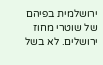ירושלמית בפיהם של שוטרי מחוז ירושלים. לא בשל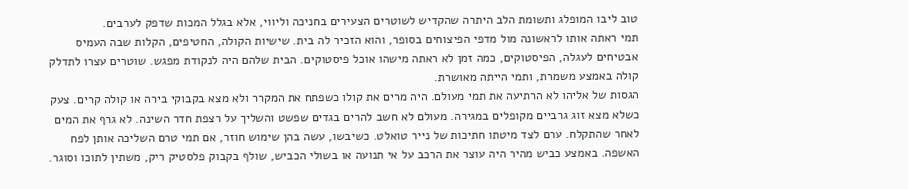טוב ליבו המופלג ותשומת הלב היתרה שהקדיש לשוטרים הצעירים בחניכה וליווי, אלא בגלל המכות שדפק לערבים.
תמי ראתה אותו לראשונה מול מדפי הפיצוחים בסופר, והוא הזכיר לה בית. שישיות הקולה, החטיפים, הקלות שבה העמיס אבטיחים לעגלה, הפיסטוקים, כמה זמן לא ראתה מישהו אוכל פיסטוקים. הבית שלהם היה לנקודת מפגש. שוטרים עצרו לתדלק קולה באמצע משמרת, ותמי הייתה מאושרת.
הגסות של אליהו לא הרתיעה את תמי מעולם. היה מרים את קולו כשפתח את המקרר ולא מצא בקבוקי בירה או קולה קרים. צעק כשלא מצא זוג גרביים מקופלים במגירה. מעולם לא חשב להרים בגדים שפשט והשליך על רצפת חדר השינה. לא גרף את המים לאחר שהתקלח. ערם לצד מיטתו חתיכות של נייר טואלט. כשיבשו, עשה בהן שימוש חוזר, אם תמי טרם השליכה אותן לפח האשפה. באמצע כביש מהיר היה עוצר את הרכב על אי תנועה או בשולי הכביש, שולף בקבוק פלסטיק ריק, משתין לתוכו וסוגר.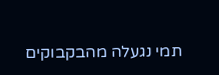תמי נגעלה מהבקבוקים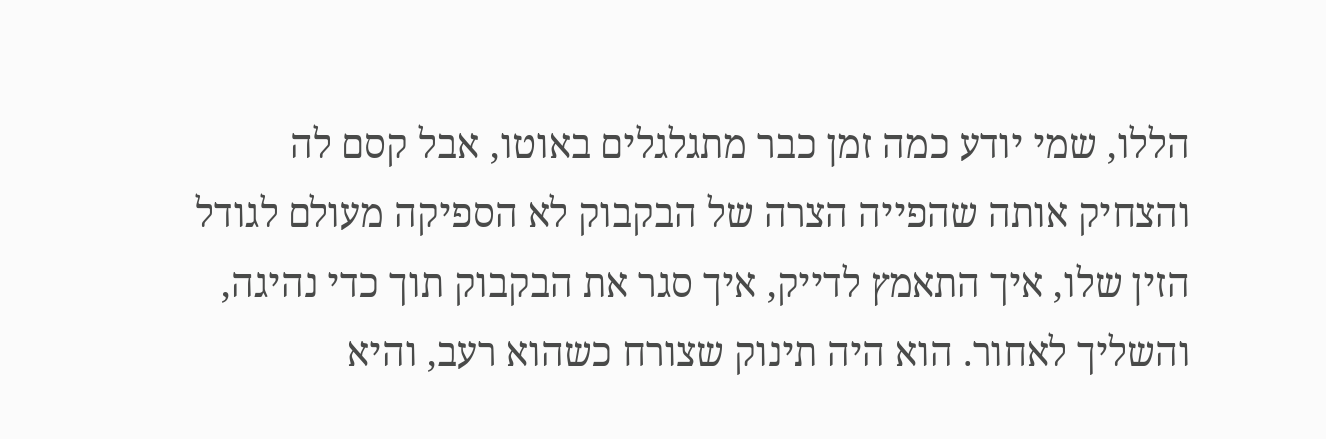הללו, שמי יודע כמה זמן כבר מתגלגלים באוטו, אבל קסם לה והצחיק אותה שהפייה הצרה של הבקבוק לא הספיקה מעולם לגודל הזין שלו, איך התאמץ לדייק, איך סגר את הבקבוק תוך כדי נהיגה, והשליך לאחור. הוא היה תינוק שצורח כשהוא רעב, והיא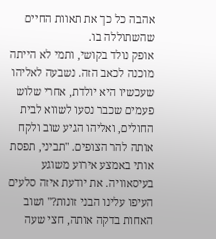אהבה כל כך את תאוות החיים שהשתוללה בו.
אופק נולד בקושי, ותמי לא הייתה מוכנה לכאב הזה. נשבעה לאליהו שעכשיו היא יולדת, אחרי שלוש פעמים שכבר נסעו לשווא לבית החולים, ואליהו הגיע שוב ולקח אותה להר הצופים. "תביני, תפסת אותי באמצע אירוע משוגע בעיסאוויה. את יודעת איזה סלעים העיפו עלינו הבני זונות?" ושוב האחות בדקה אותה, חצי שעה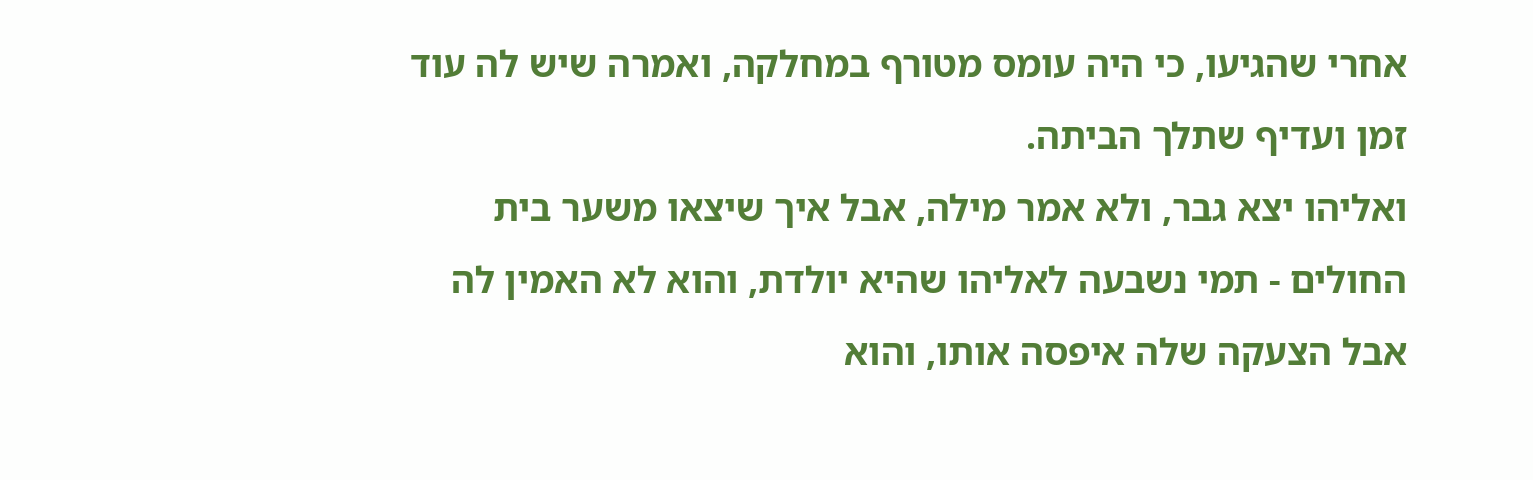אחרי שהגיעו, כי היה עומס מטורף במחלקה, ואמרה שיש לה עוד זמן ועדיף שתלך הביתה.
ואליהו יצא גבר, ולא אמר מילה, אבל איך שיצאו משער בית החולים - תמי נשבעה לאליהו שהיא יולדת, והוא לא האמין לה אבל הצעקה שלה איפסה אותו, והוא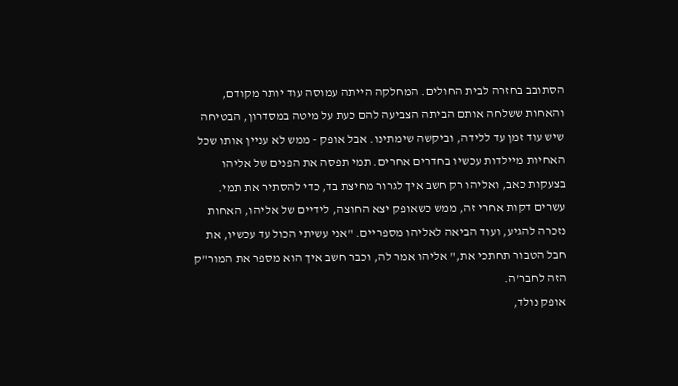הסתובב בחזרה לבית החולים. המחלקה הייתה עמוסה עוד יותר מקודם, והאחות ששלחה אותם הביתה הצביעה להם כעת על מיטה במסדרון, הבטיחה שיש עוד זמן עד ללידה, וביקשה שימתינו. אבל אופק - ממש לא עניין אותו שכל האחיות מיילדות עכשיו בחדרים אחרים. תמי תפסה את הפנים של אליהו בצעקות כאב, ואליהו רק חשב איך לגרור מחיצת בד, כדי להסתיר את תמי. עשרים דקות אחרי זה, ממש כשאופק יצא החוצה, לידיים של אליהו, האחות נזכרה להגיע, ועוד הביאה לאליהו מספריים. "אני עשיתי הכול עד עכשיו, את חבל הטבור תחתכי את," אליהו אמר לה, וכבר חשב איך הוא מספר את המור"ק הזה לחבר'ה.
אופק נולד,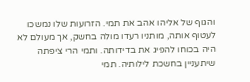והגוף של אליהו אהב את תמי. הזרועות שלו נמשכו לעטוף אותה, מותניו רעדו מולה בחשק, אך מעולם לא היה בכוחו להפיג את בדידותה. ותמי הרי ציפתה שיתעניין בחשכת לילותיה. תמי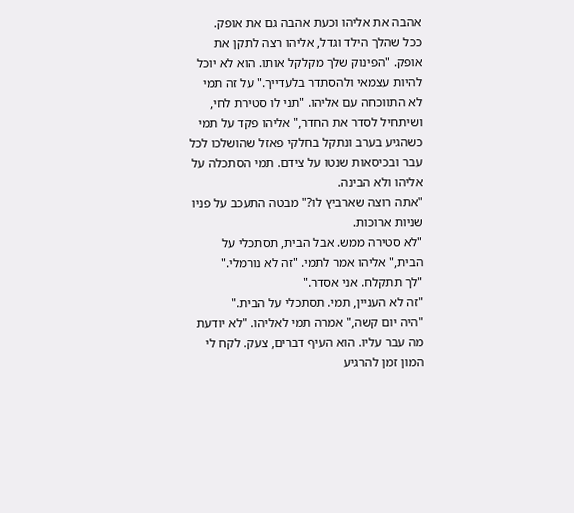אהבה את אליהו וכעת אהבה גם את אופק.
ככל שהלך הילד וגדל, אליהו רצה לתקן את אופק. "הפינוק שלך מקלקל אותו. הוא לא יוכל להיות עצמאי ולהסתדר בלעדייך." על זה תמי לא התווכחה עם אליהו. "תני לו סטירת לחי, ושיתחיל לסדר את החדר," אליהו פקד על תמי כשהגיע בערב ונתקל בחלקי פאזל שהושלכו לכל עבר ובכיסאות שנטו על צידם. תמי הסתכלה על אליהו ולא הבינה.
"אתה רוצה שארביץ לו?" מבטה התעכב על פניו שניות ארוכות.
"לא סטירה ממש. אבל הבית, תסתכלי על הבית," אליהו אמר לתמי. "זה לא נורמלי."
"לך תתקלח. אני אסדר."
"זה לא העניין, תמי. תסתכלי על הבית."
"היה יום קשה," אמרה תמי לאליהו. "לא יודעת מה עבר עליו. הוא העיף דברים, צעק. לקח לי המון זמן להרגיע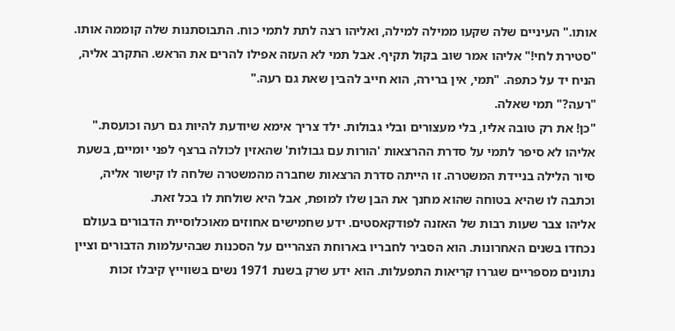אותו." העיניים שלה שקעו ממילה למילה, ואליהו רצה לתת לתמי כוח. התבוסתנות שלה קוממה אותו.
"סטירת לחי!" אליהו אמר שוב בקול תקיף. אבל תמי לא העזה אפילו להרים את הראש. התקרב אליה, הניח יד על כתפה. "תמי, אין ברירה, הוא חייב להבין שאת גם רעה."
"רעה?" תמי שאלה.
"כן! את רק טובה אליו, בלי מעצורים ובלי גבולות. ילד צריך אימא שיודעת להיות גם רעה וכועסת." אליהו לא סיפר לתמי על סדרת ההרצאות 'הורות עם גבולות' שהאזין לכולה ברצף לפני יומיים, בשעת סיור הלילה בניידת המשטרה. זו הייתה סדרת הרצאות שחברה מהמשטרה שלחה לו קישור אליה, וכתבה לו שהיא בטוחה שהוא מחנך את הבן שלו למופת, אבל היא שולחת לו בכל זאת.
אליהו צבר שעות רבות של האזנה לפודקאסטים. ידע שחמישים אחוזים מאוכלוסיית הדבורים בעולם נכחדו בשנים האחרונות. הוא הסביר לחבריו בארוחת הצהריים על הסכנות שבהיעלמות הדבורים וציין נתונים מספריים שגררו קריאות התפעלות. הוא ידע שרק בשנת 1971 נשים בשווייץ קיבלו זכות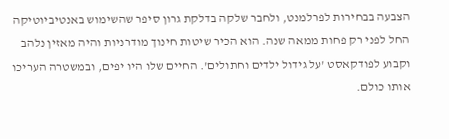הצבעה בבחירות לפרלמנט, ולחבר שלקה בדלקת גרון סיפר שהשימוש באנטיביוטיקה החל לפני רק פחות ממאה שנה. הוא הכיר שיטות חינוך מודרניות והיה מאזין נלהב וקבוע לפודקאסט 'על גידול ילדים וחתולים'. החיים שלו היו יפים, ובמשטרה העריכו אותו כולם.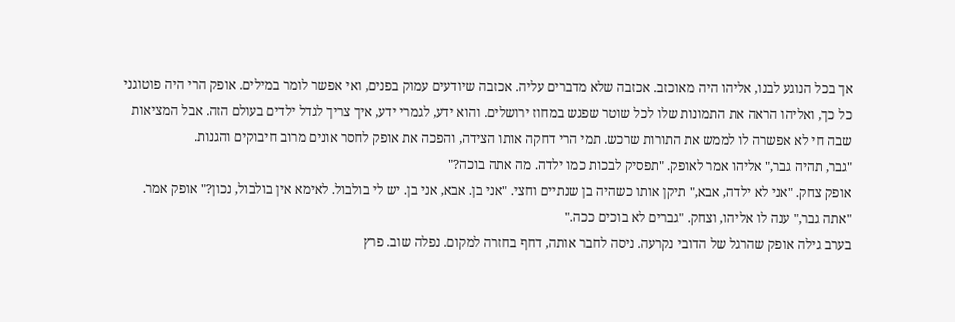אך בכל הנוגע לבנו, אליהו היה מאוכזב. אכזבה שלא מדברים עליה. אכזבה שיודעים עמוק בפנים, ואי אפשר לומר במילים. אופק הרי היה פוטוגני כל כך, ואליהו הראה את התמונות שלו לכל שוטר שפגש במחוז ירושלים. והוא ידע, לגמרי ידע, איך צריך לגדל ילדים בעולם הזה. אבל המציאות שבה חי לא אפשרה לו לממש את התורות שרכש. תמי הרי דחקה אותו הצידה, והפכה את אופק לחסר אונים מרוב חיבוקים והגנות.
"גבר, תהיה גבר," אליהו אמר לאופק. "תפסיק לבכות כמו ילדה. מה אתה בוכה?"
אופק צחק. "אני לא ילדה, אבא," תיקן אותו כשהיה בן שנתיים וחצי. "אני בן. אבא, אני בן. יש לי בולבול. לאימא אין בולבול, נכון?" אופק אמר.
"אתה גבר," ענה לו אליהו, וצחק. "גברים לא בוכים ככה."
בערב גילה אופק שהרגל של הדובי נקרעה. ניסה לחבר אותה, דחף בחזרה למקום. נפלה שוב. פרץ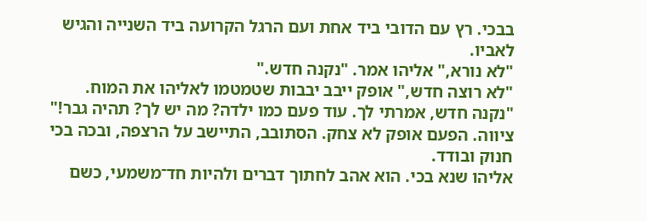בבכי. רץ עם הדובי ביד אחת ועם הרגל הקרועה ביד השנייה והגיש לאביו.
"לא נורא," אליהו אמר. "נקנה חדש."
"לא רוצה חדש," אופק ייבב יבבות שטמטמו לאליהו את המוח.
"נקנה חדש, אמרתי לך. עוד פעם כמו ילדה? מה יש לך? תהיה גבר!" ציווה. הפעם אופק לא צחק. הסתובב, התיישב על הרצפה, ובכה בכי חנוק ובודד.
אליהו שנא בכי. הוא אהב לחתוך דברים ולהיות חד־משמעי, כשם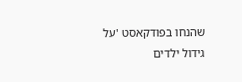שהנחו בפודקאסט 'על גידול ילדים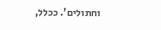וחתולים'. ככלל,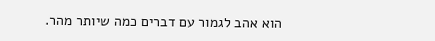הוא אהב לגמור עם דברים כמה שיותר מהר.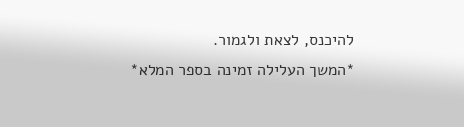להיכנס, לצאת ולגמור.
*המשך העלילה זמינה בספר המלא*